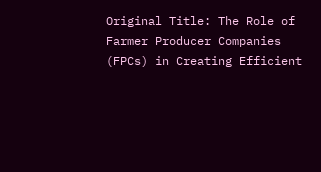Original Title: The Role of Farmer Producer Companies (FPCs) in Creating Efficient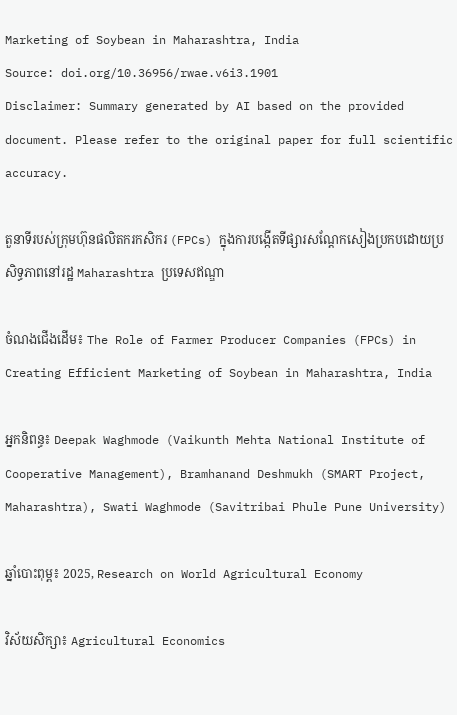Marketing of Soybean in Maharashtra, India
Source: doi.org/10.36956/rwae.v6i3.1901
Disclaimer: Summary generated by AI based on the provided document. Please refer to the original paper for full scientific accuracy.

តួនាទីរបស់ក្រុមហ៊ុនផលិតករកសិករ (FPCs) ក្នុងការបង្កើតទីផ្សារសណ្តែកសៀងប្រកបដោយប្រសិទ្ធភាពនៅរដ្ឋ Maharashtra ប្រទេសឥណ្ឌា

ចំណងជើងដើម៖ The Role of Farmer Producer Companies (FPCs) in Creating Efficient Marketing of Soybean in Maharashtra, India

អ្នកនិពន្ធ៖ Deepak Waghmode (Vaikunth Mehta National Institute of Cooperative Management), Bramhanand Deshmukh (SMART Project, Maharashtra), Swati Waghmode (Savitribai Phule Pune University)

ឆ្នាំបោះពុម្ព៖ 2025, Research on World Agricultural Economy

វិស័យសិក្សា៖ Agricultural Economics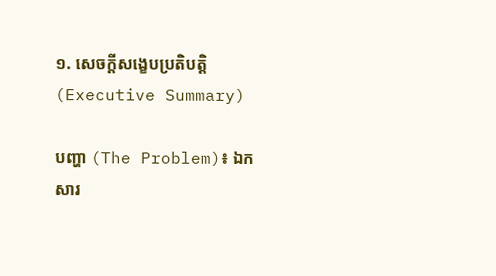១. សេចក្តីសង្ខេបប្រតិបត្តិ (Executive Summary)

បញ្ហា (The Problem)៖ ឯកសារ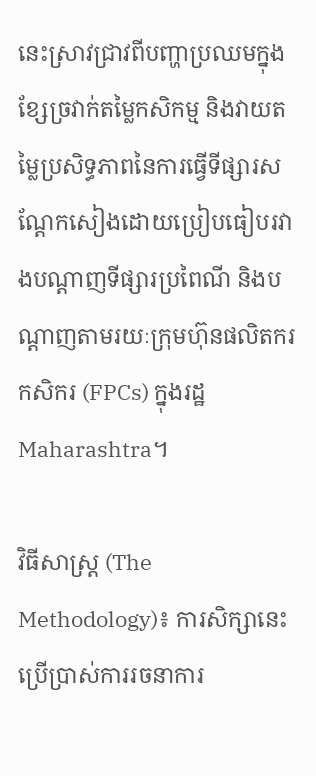នេះស្រាវជ្រាវពីបញ្ហាប្រឈមក្នុងខ្សែច្រវាក់តម្លៃកសិកម្ម និងវាយតម្លៃប្រសិទ្ធភាពនៃការធ្វើទីផ្សារសណ្តែកសៀងដោយប្រៀបធៀបរវាងបណ្តាញទីផ្សារប្រពៃណី និងបណ្តាញតាមរយៈក្រុមហ៊ុនផលិតករកសិករ (FPCs) ក្នុងរដ្ឋ Maharashtra។

វិធីសាស្ត្រ (The Methodology)៖ ការសិក្សានេះប្រើប្រាស់ការរចនាការ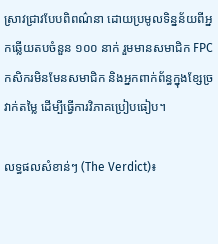ស្រាវជ្រាវបែបពិពណ៌នា ដោយប្រមូលទិន្នន័យពីអ្នកឆ្លើយតបចំនួន ១០០ នាក់ រួមមានសមាជិក FPC កសិករមិនមែនសមាជិក និងអ្នកពាក់ព័ន្ធក្នុងខ្សែច្រវាក់តម្លៃ ដើម្បីធ្វើការវិភាគប្រៀបធៀប។

លទ្ធផលសំខាន់ៗ (The Verdict)៖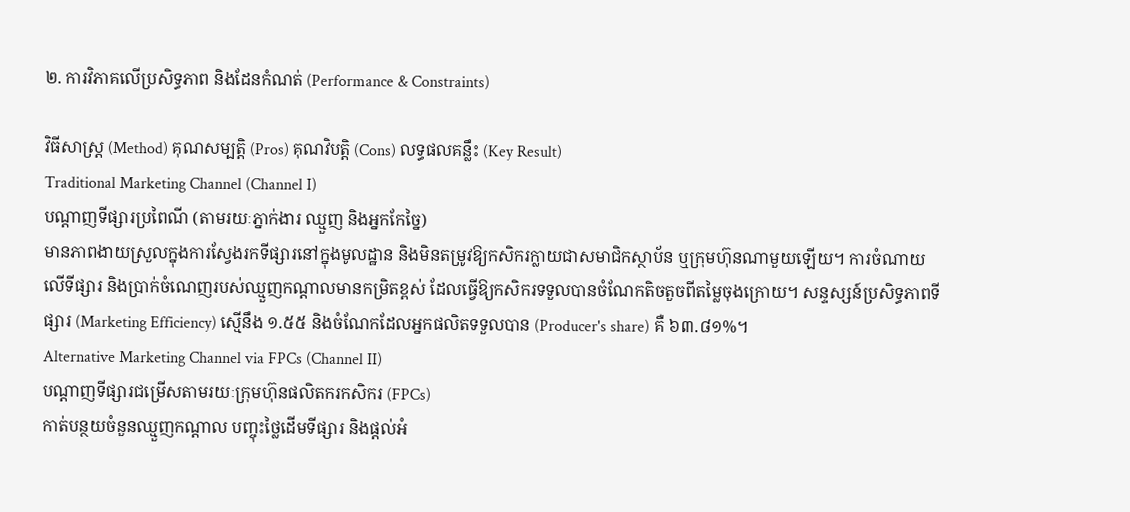២. ការវិភាគលើប្រសិទ្ធភាព និងដែនកំណត់ (Performance & Constraints)

វិធីសាស្ត្រ (Method) គុណសម្បត្តិ (Pros) គុណវិបត្តិ (Cons) លទ្ធផលគន្លឹះ (Key Result)
Traditional Marketing Channel (Channel I)
បណ្តាញទីផ្សារប្រពៃណី (តាមរយៈភ្នាក់ងារ ឈ្មួញ និងអ្នកកែច្នៃ)
មានភាពងាយស្រួលក្នុងការស្វែងរកទីផ្សារនៅក្នុងមូលដ្ឋាន និងមិនតម្រូវឱ្យកសិករក្លាយជាសមាជិកស្ថាប័ន ឬក្រុមហ៊ុនណាមួយឡើយ។ ការចំណាយលើទីផ្សារ និងប្រាក់ចំណេញរបស់ឈ្មួញកណ្តាលមានកម្រិតខ្ពស់ ដែលធ្វើឱ្យកសិករទទួលបានចំណែកតិចតួចពីតម្លៃចុងក្រោយ។ សន្ទស្សន៍ប្រសិទ្ធភាពទីផ្សារ (Marketing Efficiency) ស្មើនឹង ១.៥៥ និងចំណែកដែលអ្នកផលិតទទួលបាន (Producer's share) គឺ ៦៣.៨១%។
Alternative Marketing Channel via FPCs (Channel II)
បណ្តាញទីផ្សារជម្រើសតាមរយៈក្រុមហ៊ុនផលិតករកសិករ (FPCs)
កាត់បន្ថយចំនួនឈ្មួញកណ្តាល បញ្ចុះថ្លៃដើមទីផ្សារ និងផ្តល់អំ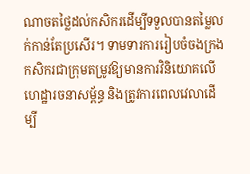ណាចតថ្លៃដល់កសិករដើម្បីទទួលបានតម្លៃលក់កាន់តែប្រសើរ។ ទាមទារការរៀបចំចងក្រងកសិករជាក្រុមតម្រូវឱ្យមានការវិនិយោគលើហេដ្ឋារចនាសម្ព័ន្ធ និងត្រូវការពេលវេលាដើម្បី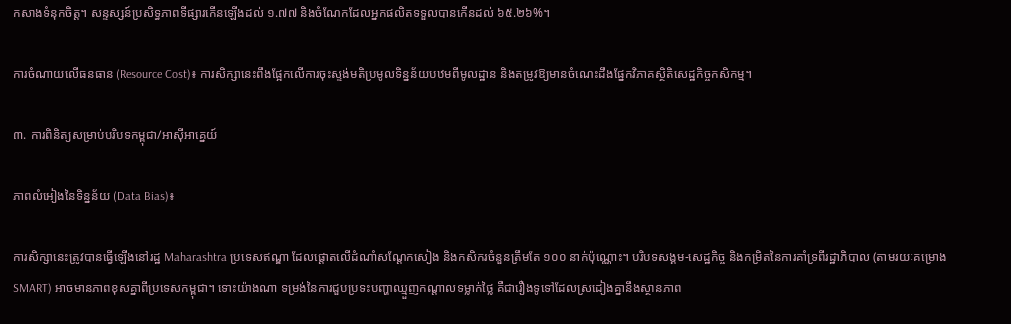កសាងទំនុកចិត្ត។ សន្ទស្សន៍ប្រសិទ្ធភាពទីផ្សារកើនឡើងដល់ ១.៧៧ និងចំណែកដែលអ្នកផលិតទទួលបានកើនដល់ ៦៥.២៦%។

ការចំណាយលើធនធាន (Resource Cost)៖ ការសិក្សានេះពឹងផ្អែកលើការចុះស្ទង់មតិប្រមូលទិន្នន័យបឋមពីមូលដ្ឋាន និងតម្រូវឱ្យមានចំណេះដឹងផ្នែកវិភាគស្ថិតិសេដ្ឋកិច្ចកសិកម្ម។

៣. ការពិនិត្យសម្រាប់បរិបទកម្ពុជា/អាស៊ីអាគ្នេយ៍

ភាពលំអៀងនៃទិន្នន័យ (Data Bias)៖

ការសិក្សានេះត្រូវបានធ្វើឡើងនៅរដ្ឋ Maharashtra ប្រទេសឥណ្ឌា ដែលផ្តោតលើដំណាំសណ្តែកសៀង និងកសិករចំនួនត្រឹមតែ ១០០ នាក់ប៉ុណ្ណោះ។ បរិបទសង្គម-សេដ្ឋកិច្ច និងកម្រិតនៃការគាំទ្រពីរដ្ឋាភិបាល (តាមរយៈគម្រោង SMART) អាចមានភាពខុសគ្នាពីប្រទេសកម្ពុជា។ ទោះយ៉ាងណា ទម្រង់នៃការជួបប្រទះបញ្ហាឈ្មួញកណ្តាលទម្លាក់ថ្លៃ គឺជារឿងទូទៅដែលស្រដៀងគ្នានឹងស្ថានភាព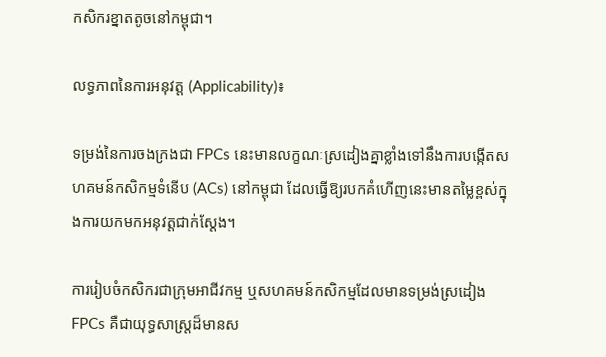កសិករខ្នាតតូចនៅកម្ពុជា។

លទ្ធភាពនៃការអនុវត្ត (Applicability)៖

ទម្រង់នៃការចងក្រងជា FPCs នេះមានលក្ខណៈស្រដៀងគ្នាខ្លាំងទៅនឹងការបង្កើតសហគមន៍កសិកម្មទំនើប (ACs) នៅកម្ពុជា ដែលធ្វើឱ្យរបកគំហើញនេះមានតម្លៃខ្ពស់ក្នុងការយកមកអនុវត្តជាក់ស្តែង។

ការរៀបចំកសិករជាក្រុមអាជីវកម្ម ឬសហគមន៍កសិកម្មដែលមានទម្រង់ស្រដៀង FPCs គឺជាយុទ្ធសាស្ត្រដ៏មានស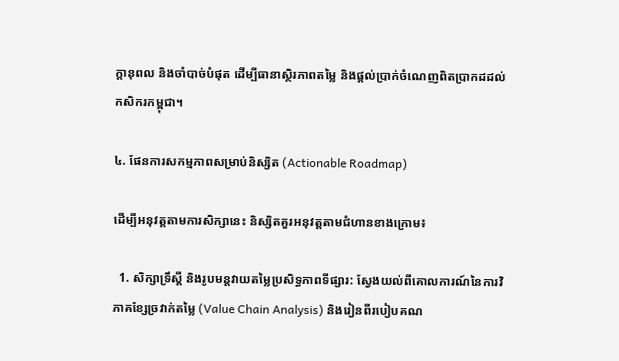ក្តានុពល និងចាំបាច់បំផុត ដើម្បីធានាស្ថិរភាពតម្លៃ និងផ្តល់ប្រាក់ចំណេញពិតប្រាកដដល់កសិករកម្ពុជា។

៤. ផែនការសកម្មភាពសម្រាប់និស្សិត (Actionable Roadmap)

ដើម្បីអនុវត្តតាមការសិក្សានេះ និស្សិតគួរអនុវត្តតាមជំហានខាងក្រោម៖

  1. សិក្សាទ្រឹស្តី និងរូបមន្តវាយតម្លៃប្រសិទ្ធភាពទីផ្សារ: ស្វែងយល់ពីគោលការណ៍នៃការវិភាគខ្សែច្រវាក់តម្លៃ (Value Chain Analysis) និងរៀនពីរបៀបគណ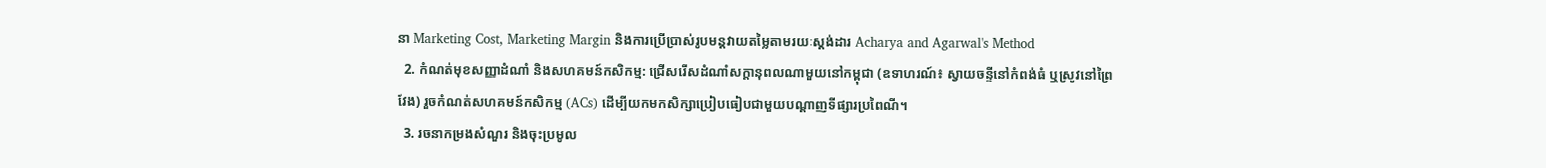នា Marketing Cost, Marketing Margin និងការប្រើប្រាស់រូបមន្តវាយតម្លៃតាមរយៈស្តង់ដារ Acharya and Agarwal's Method
  2. កំណត់មុខសញ្ញាដំណាំ និងសហគមន៍កសិកម្ម: ជ្រើសរើសដំណាំសក្តានុពលណាមួយនៅកម្ពុជា (ឧទាហរណ៍៖ ស្វាយចន្ទីនៅកំពង់ធំ ឬស្រូវនៅព្រៃវែង) រួចកំណត់សហគមន៍កសិកម្ម (ACs) ដើម្បីយកមកសិក្សាប្រៀបធៀបជាមួយបណ្តាញទីផ្សារប្រពៃណី។
  3. រចនាកម្រងសំណួរ និងចុះប្រមូល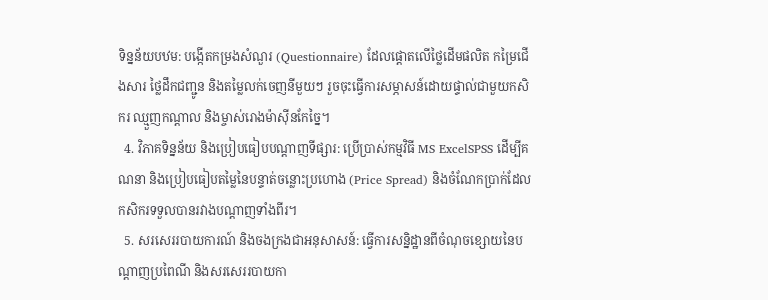ទិន្នន័យបឋម: បង្កើតកម្រងសំណួរ (Questionnaire) ដែលផ្តោតលើថ្លៃដើមផលិត កម្រៃជើងសារ ថ្លៃដឹកជញ្ជូន និងតម្លៃលក់ចេញនីមួយៗ រួចចុះធ្វើការសម្ភាសន៍ដោយផ្ទាល់ជាមួយកសិករ ឈ្មួញកណ្តាល និងម្ចាស់រោងម៉ាស៊ីនកែច្នៃ។
  4. វិភាគទិន្នន័យ និងប្រៀបធៀបបណ្តាញទីផ្សារ: ប្រើប្រាស់កម្មវិធី MS ExcelSPSS ដើម្បីគណនា និងប្រៀបធៀបតម្លៃនៃបន្ទាត់ចន្លោះប្រហោង (Price Spread) និងចំណែកប្រាក់ដែលកសិករទទួលបានរវាងបណ្តាញទាំងពីរ។
  5. សរសេររបាយការណ៍ និងចងក្រងជាអនុសាសន៍: ធ្វើការសន្និដ្ឋានពីចំណុចខ្សោយនៃបណ្តាញប្រពៃណី និងសរសេររបាយកា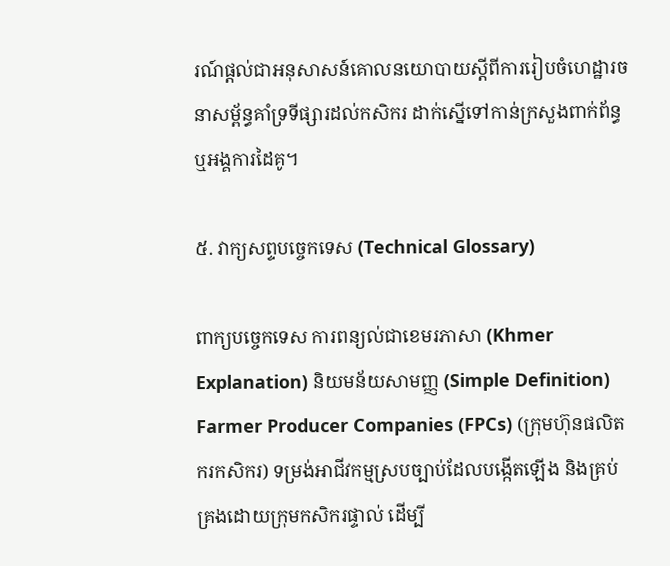រណ៍ផ្តល់ជាអនុសាសន៍គោលនយោបាយស្តីពីការរៀបចំហេដ្ឋារចនាសម្ព័ន្ធគាំទ្រទីផ្សារដល់កសិករ ដាក់ស្នើទៅកាន់ក្រសួងពាក់ព័ន្ធ ឬអង្គការដៃគូ។

៥. វាក្យសព្ទបច្ចេកទេស (Technical Glossary)

ពាក្យបច្ចេកទេស ការពន្យល់ជាខេមរភាសា (Khmer Explanation) និយមន័យសាមញ្ញ (Simple Definition)
Farmer Producer Companies (FPCs) (ក្រុមហ៊ុនផលិតករកសិករ) ទម្រង់អាជីវកម្មស្របច្បាប់ដែលបង្កើតឡើង និងគ្រប់គ្រងដោយក្រុមកសិករផ្ទាល់ ដើម្បី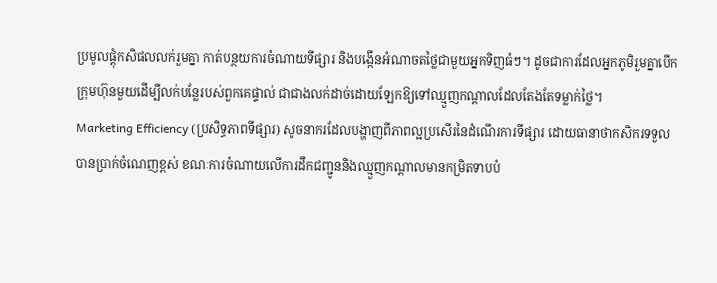ប្រមូលផ្តុំកសិផលលក់រួមគ្នា កាត់បន្ថយការចំណាយទីផ្សារ និងបង្កើនអំណាចតថ្លៃជាមួយអ្នកទិញធំៗ។ ដូចជាការដែលអ្នកភូមិរួមគ្នាបើកក្រុមហ៊ុនមួយដើម្បីលក់បន្លែរបស់ពួកគេផ្ទាល់ ជាជាងលក់ដាច់ដោយឡែកឱ្យទៅឈ្មួញកណ្តាលដែលតែងតែទម្លាក់ថ្លៃ។
Marketing Efficiency (ប្រសិទ្ធភាពទីផ្សារ) សូចនាករដែលបង្ហាញពីភាពល្អប្រសើរនៃដំណើរការទីផ្សារ ដោយធានាថាកសិករទទួលបានប្រាក់ចំណេញខ្ពស់ ខណៈការចំណាយលើការដឹកជញ្ជូននិងឈ្មួញកណ្តាលមានកម្រិតទាបបំ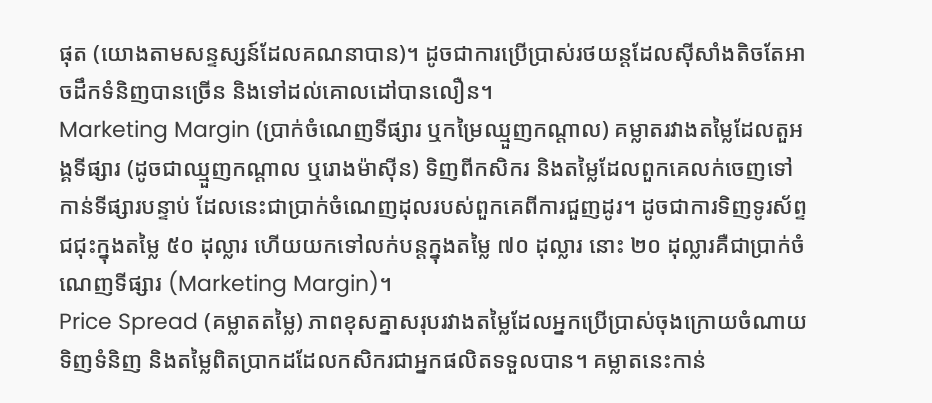ផុត (យោងតាមសន្ទស្សន៍ដែលគណនាបាន)។ ដូចជាការប្រើប្រាស់រថយន្តដែលស៊ីសាំងតិចតែអាចដឹកទំនិញបានច្រើន និងទៅដល់គោលដៅបានលឿន។
Marketing Margin (ប្រាក់ចំណេញទីផ្សារ ឬកម្រៃឈ្មួញកណ្តាល) គម្លាតរវាងតម្លៃដែលតួអង្គទីផ្សារ (ដូចជាឈ្មួញកណ្តាល ឬរោងម៉ាស៊ីន) ទិញពីកសិករ និងតម្លៃដែលពួកគេលក់ចេញទៅកាន់ទីផ្សារបន្ទាប់ ដែលនេះជាប្រាក់ចំណេញដុលរបស់ពួកគេពីការជួញដូរ។ ដូចជាការទិញទូរស័ព្ទជជុះក្នុងតម្លៃ ៥០ ដុល្លារ ហើយយកទៅលក់បន្តក្នុងតម្លៃ ៧០ ដុល្លារ នោះ ២០ ដុល្លារគឺជាប្រាក់ចំណេញទីផ្សារ (Marketing Margin)។
Price Spread (គម្លាតតម្លៃ) ភាពខុសគ្នាសរុបរវាងតម្លៃដែលអ្នកប្រើប្រាស់ចុងក្រោយចំណាយទិញទំនិញ និងតម្លៃពិតប្រាកដដែលកសិករជាអ្នកផលិតទទួលបាន។ គម្លាតនេះកាន់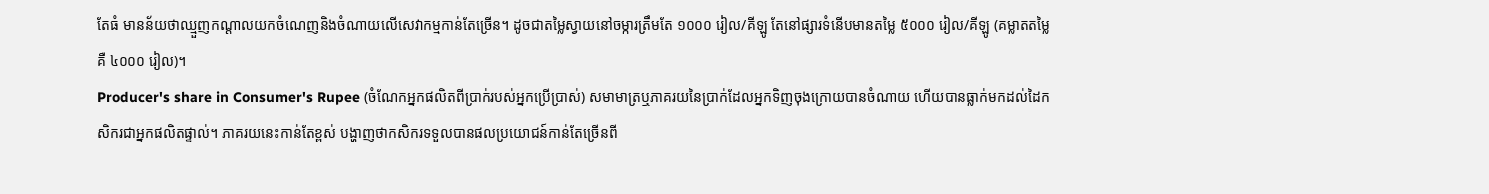តែធំ មានន័យថាឈ្មួញកណ្តាលយកចំណេញនិងចំណាយលើសេវាកម្មកាន់តែច្រើន។ ដូចជាតម្លៃស្វាយនៅចម្ការត្រឹមតែ ១០០០ រៀល/គីឡូ តែនៅផ្សារទំនើបមានតម្លៃ ៥០០០ រៀល/គីឡូ (គម្លាតតម្លៃគឺ ៤០០០ រៀល)។
Producer's share in Consumer's Rupee (ចំណែកអ្នកផលិតពីប្រាក់របស់អ្នកប្រើប្រាស់) សមាមាត្រឬភាគរយនៃប្រាក់ដែលអ្នកទិញចុងក្រោយបានចំណាយ ហើយបានធ្លាក់មកដល់ដៃកសិករជាអ្នកផលិតផ្ទាល់។ ភាគរយនេះកាន់តែខ្ពស់ បង្ហាញថាកសិករទទួលបានផលប្រយោជន៍កាន់តែច្រើនពី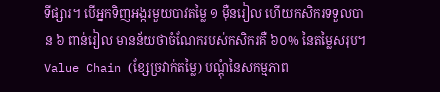ទីផ្សារ។ បើអ្នកទិញអង្ករមួយបាវតម្លៃ ១ ម៉ឺនរៀល ហើយកសិករទទួលបាន ៦ ពាន់រៀល មានន័យថាចំណែករបស់កសិករគឺ ៦០% នៃតម្លៃសរុប។
Value Chain (ខ្សែច្រវាក់តម្លៃ) បណ្តុំនៃសកម្មភាព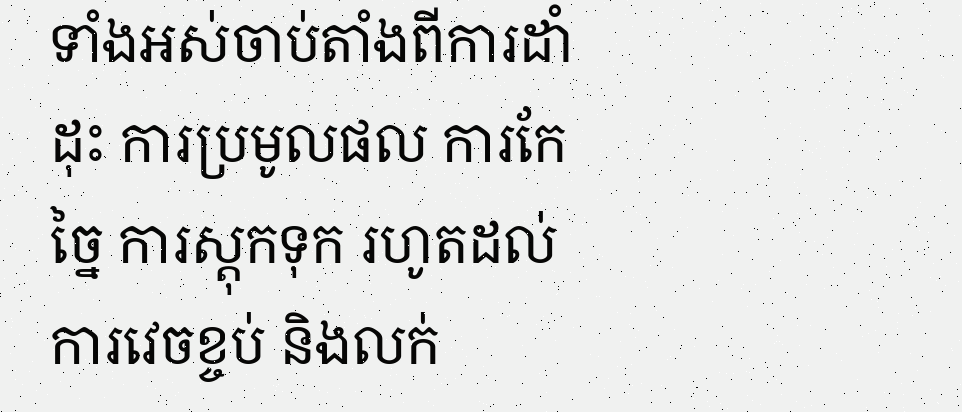ទាំងអស់ចាប់តាំងពីការដាំដុះ ការប្រមូលផល ការកែច្នៃ ការស្តុកទុក រហូតដល់ការវេចខ្ចប់ និងលក់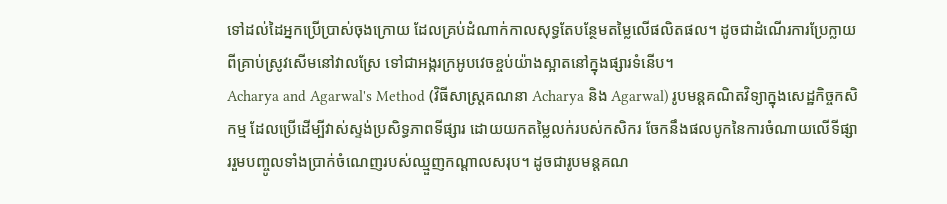ទៅដល់ដៃអ្នកប្រើប្រាស់ចុងក្រោយ ដែលគ្រប់ដំណាក់កាលសុទ្ធតែបន្ថែមតម្លៃលើផលិតផល។ ដូចជាដំណើរការប្រែក្លាយពីគ្រាប់ស្រូវសើមនៅវាលស្រែ ទៅជាអង្ករក្រអូបវេចខ្ចប់យ៉ាងស្អាតនៅក្នុងផ្សារទំនើប។
Acharya and Agarwal's Method (វិធីសាស្ត្រគណនា Acharya និង Agarwal) រូបមន្តគណិតវិទ្យាក្នុងសេដ្ឋកិច្ចកសិកម្ម ដែលប្រើដើម្បីវាស់ស្ទង់ប្រសិទ្ធភាពទីផ្សារ ដោយយកតម្លៃលក់របស់កសិករ ចែកនឹងផលបូកនៃការចំណាយលើទីផ្សាររួមបញ្ចូលទាំងប្រាក់ចំណេញរបស់ឈ្មួញកណ្តាលសរុប។ ដូចជារូបមន្តគណ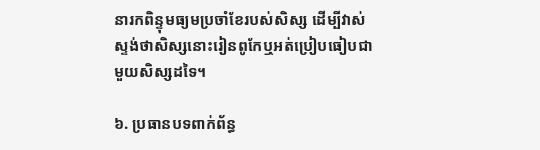នារកពិន្ទុមធ្យមប្រចាំខែរបស់សិស្ស ដើម្បីវាស់ស្ទង់ថាសិស្សនោះរៀនពូកែឬអត់ប្រៀបធៀបជាមួយសិស្សដទៃ។

៦. ប្រធានបទពាក់ព័ន្ធ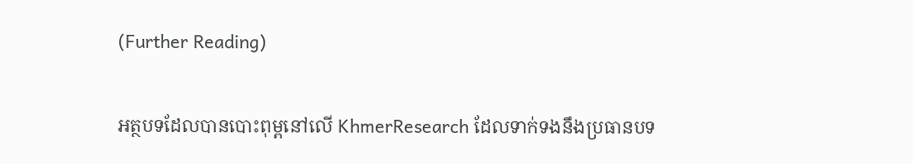(Further Reading)

អត្ថបទដែលបានបោះពុម្ពនៅលើ KhmerResearch ដែលទាក់ទងនឹងប្រធានបទ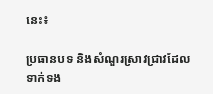នេះ៖

ប្រធានបទ និងសំណួរស្រាវជ្រាវដែលទាក់ទង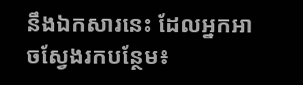នឹងឯកសារនេះ ដែលអ្នកអាចស្វែងរកបន្ថែម៖